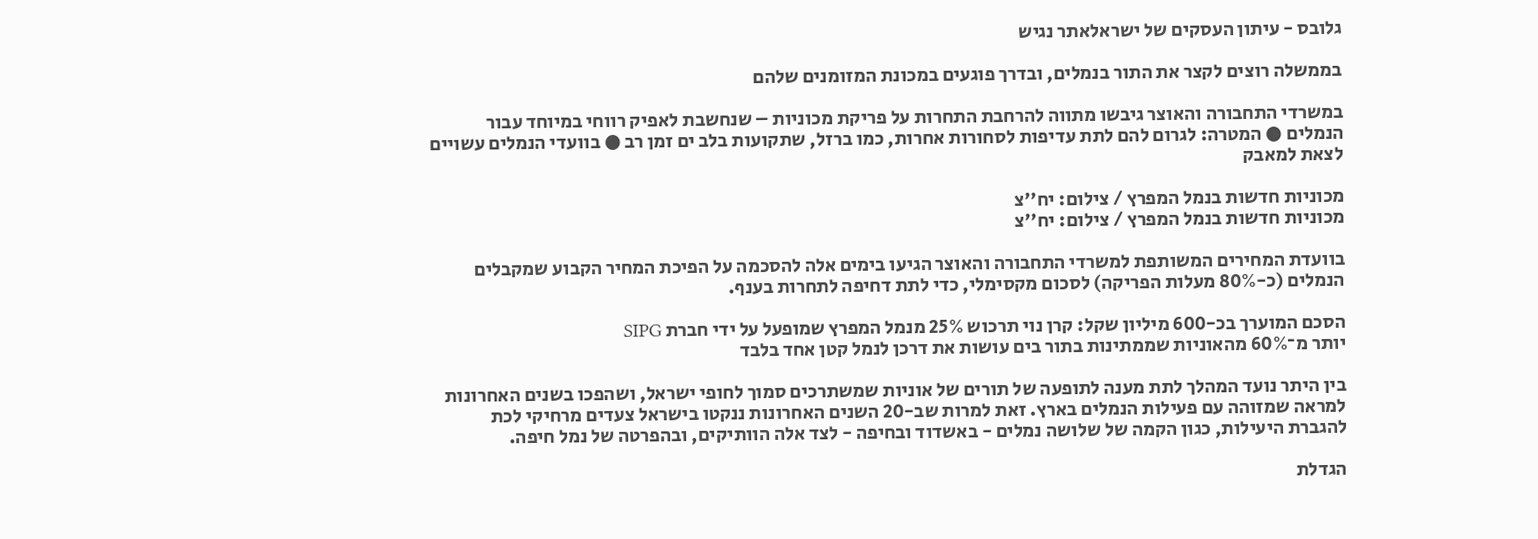גלובס - עיתון העסקים של ישראלאתר נגיש

בממשלה רוצים לקצר את התור בנמלים, ובדרך פוגעים במכונת המזומנים שלהם

במשרדי התחבורה והאוצר גיבשו מתווה להרחבת התחרות על פריקת מכוניות – שנחשבת לאפיק רווחי במיוחד עבור הנמלים ● המטרה: לגרום להם לתת עדיפות לסחורות אחרות, כמו ברזל, שתקועות בלב ים זמן רב ● בוועדי הנמלים עשויים לצאת למאבק

מכוניות חדשות בנמל המפרץ / צילום: יח''צ
מכוניות חדשות בנמל המפרץ / צילום: יח''צ

בוועדת המחירים המשותפת למשרדי התחבורה והאוצר הגיעו בימים אלה להסכמה על הפיכת המחיר הקבוע שמקבלים הנמלים (כ-80% מעלות הפריקה) לסכום מקסימלי, כדי לתת דחיפה לתחרות בענף.

הסכם המוערך בכ-600 מיליון שקל: קרן נוי תרכוש 25% מנמל המפרץ שמופעל על ידי חברת SIPG
יותר מ־60% מהאוניות שממתינות בתור בים עושות את דרכן לנמל קטן אחד בלבד

בין היתר נועד המהלך לתת מענה לתופעה של תורים של אוניות שמשתרכים סמוך לחופי ישראל, ושהפכו בשנים האחרונות למראה שמזוהה עם פעילות הנמלים בארץ. זאת למרות שב-20 השנים האחרונות ננקטו בישראל צעדים מרחיקי לכת להגברת היעילות, כגון הקמה של שלושה נמלים - באשדוד ובחיפה - לצד אלה הוותיקים, ובהפרטה של נמל חיפה.

הגדלת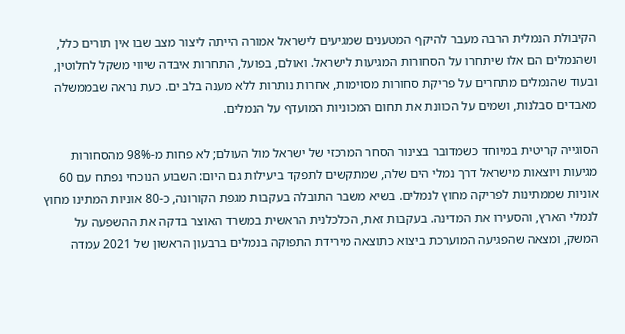הקיבולת הנמלית הרבה מעבר להיקף המטענים שמגיעים לישראל אמורה הייתה ליצור מצב שבו אין תורים כלל, ושהנמלים הם אלו שיתחרו על הסחורות המגיעות לישראל. ואולם, בפועל, התחרות איבדה שיווי משקל לחלוטין, ובעוד שהנמלים מתחרים על פריקת סחורות מסוימות, אחרות נותרות ללא מענה בלב ים. כעת נראה שבממשלה מאבדים סבלנות, ושמים על הכוונת את תחום המכוניות המועדף על הנמלים.

הסוגייה קריטית במיוחד כשמדובר בצינור הסחר המרכזי של ישראל מול העולם; לא פחות מ-98% מהסחורות מגיעות ויוצאות מישראל דרך נמלי הים שלה, שמתקשים לתפקד ביעילות גם היום: השבוע הנוכחי נפתח עם 60 אוניות שממתינות לפריקה מחוץ לנמלים. בשיא משבר התובלה בעקבות מגפת הקורונה, כ-80 אוניות המתינו מחוץ לנמלי הארץ, והסעירו את המדינה. בעקבות זאת, הכלכלנית הראשית במשרד האוצר בדקה את ההשפעה על המשק, ומצאה שהפגיעה המוערכת ביצוא כתוצאה מירידת התפוקה בנמלים ברבעון הראשון של 2021 עמדה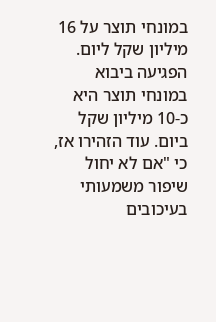במונחי תוצר על 16 מיליון שקל ליום. הפגיעה ביבוא במונחי תוצר היא כ-10 מיליון שקל ביום. עוד הזהירו אז, כי "אם לא יחול שיפור משמעותי בעיכובים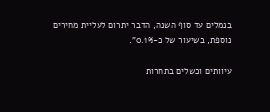בנמלים עד סוף השנה, הדבר יתרום לעליית מחירים נוספת, בשיעור של כ-0.1%".

עיוותים וכשלים בתחרות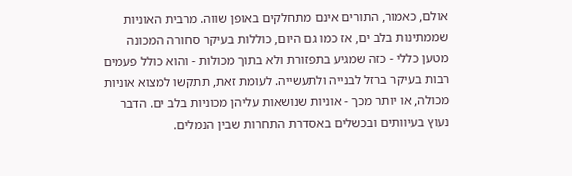אולם, כאמור, התורים אינם מתחלקים באופן שווה. מרבית האוניות שממתינות בלב ים, אז כמו גם היום, כוללות בעיקר סחורה המכונה מטען כללי - כזה שמגיע בתפזורת ולא בתוך מכולות - והוא כולל פעמים רבות בעיקר ברזל לבנייה ולתעשייה. לעומת זאת, תתקשו למצוא אוניות מכולה, או יותר מכך - אוניות שנושאות עליהן מכוניות בלב ים. הדבר נעוץ בעיוותים ובכשלים באסדרת התחרות שבין הנמלים.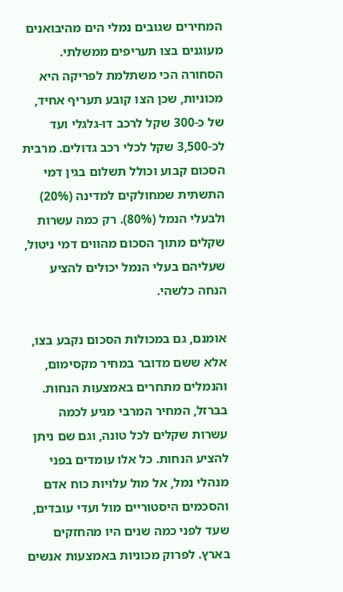המחירים שגובים נמלי הים מהיבואנים מעוגנים בצו תעריפים ממשלתי. הסחורה הכי משתלמת לפריקה היא מכוניות, שכן הצו קובע תעריף אחיד, של כ-300 שקל לרכב דו-גלגלי ועד לכ-3,500 שקל לכלי רכב גדולים. מרבית הסכום קבוע וכולל תשלום בגין דמי התשתית שמחולקים למדינה (20%) ולבעלי הנמל (80%). רק כמה עשרות שקלים מתוך הסכום מהווים דמי ניטול, שעליהם בעלי הנמל יכולים להציע הנחה כלשהי.

אומנם, גם במכולות הסכום נקבע בצו, אלא ששם מדובר במחיר מקסימום, והנמלים מתחרים באמצעות הנחות. בברזל, המחיר המרבי מגיע לכמה עשרות שקלים לכל טונה, וגם שם ניתן להציע הנחות. כל אלו עומדים בפני מנהלי נמל, אל מול עלויות כוח אדם והסכמים היסטוריים מול ועדי עובדים, שעד לפני כמה שנים היו מהחזקים בארץ. לפרוק מכוניות באמצעות אנשים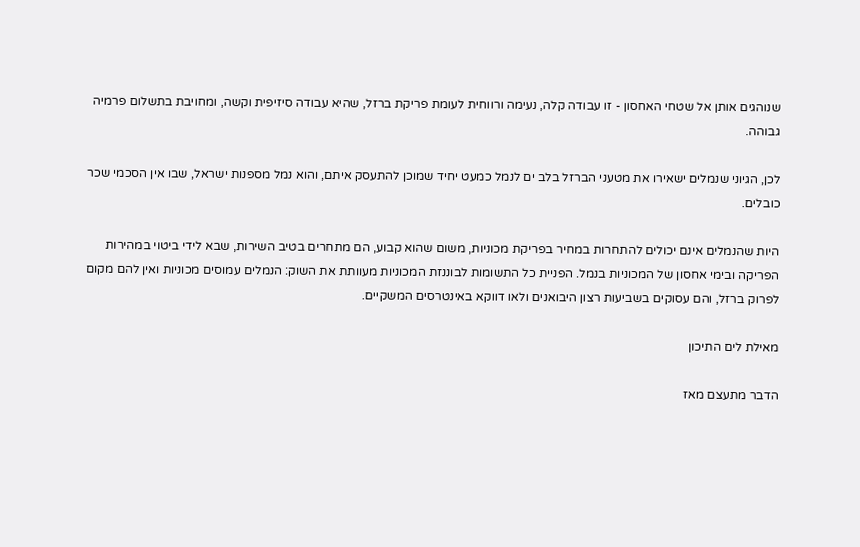שנוהגים אותן אל שטחי האחסון - זו עבודה קלה, נעימה ורווחית לעומת פריקת ברזל, שהיא עבודה סיזיפית וקשה, ומחויבת בתשלום פרמיה גבוהה.

לכן, הגיוני שנמלים ישאירו את מטעני הברזל בלב ים לנמל כמעט יחיד שמוכן להתעסק איתם, והוא נמל מספנות ישראל, שבו אין הסכמי שכר כובלים.

היות שהנמלים אינם יכולים להתחרות במחיר בפריקת מכוניות, משום שהוא קבוע, הם מתחרים בטיב השירות, שבא לידי ביטוי במהירות הפריקה ובימי אחסון של המכוניות בנמל. הפניית כל התשומות לבוננזת המכוניות מעוותת את השוק: הנמלים עמוסים מכוניות ואין להם מקום לפרוק ברזל, והם עסוקים בשביעות רצון היבואנים ולאו דווקא באינטרסים המשקיים.

מאילת לים התיכון

הדבר מתעצם מאז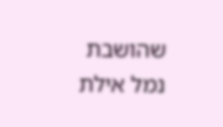שהושבת נמל אילת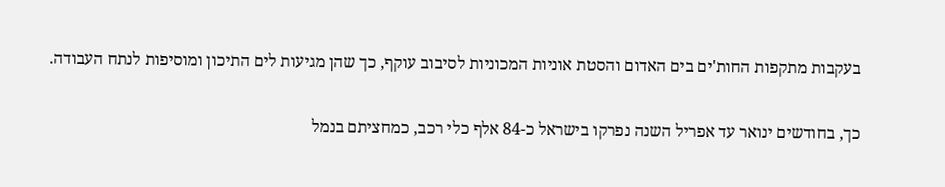בעקבות מתקפות החות'ים בים האדום והסטת אוניות המכוניות לסיבוב עוקף, כך שהן מגיעות לים התיכון ומוסיפות לנתח העבודה.

כך, בחודשים ינואר עד אפריל השנה נפרקו בישראל כ-84 אלף כלי רכב, כמחציתם בנמל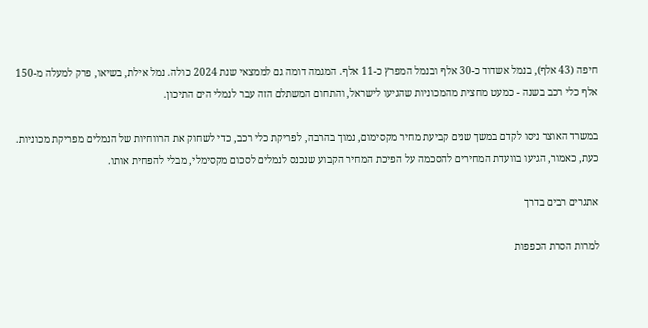חיפה (43 אלף), בנמל אשדוד כ-30 אלף ובנמל המפרץ כ-11 אלף. המגמה דומה גם לממצאי שנת 2024 כולה. נמל אילת, בשיאו, פרק למעלה מ-150 אלף כלי רכב בשנה - כמעט מחצית מהמכוניות שהגיעו לישראל, והתחום המשתלם הזה עבר לנמלי הים התיכון.

במשרד האוצר ניסו לקדם במשך שנים קביעת מחיר מקסימום, נמוך בהרבה, לפריקת כלי רכב, כדי לשחוק את הרווחיות של הנמלים מפריקת מכוניות. כעת, כאמור, הגיעו בוועדת המחירים להסכמה על הפיכת המחיר הקבוע שנכנס לנמלים לסכום מקסימלי, מבלי להפחית אותו.

אתגרים רבים בדרך

למרות הסרת הכפפות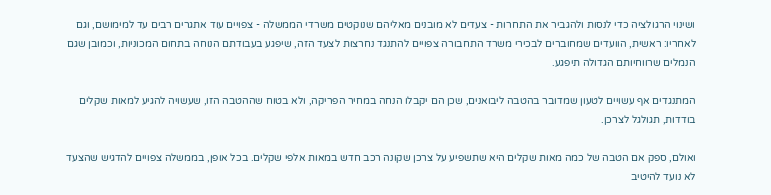ושינוי הרגולציה כדי לנסות ולהגביר את התחרות - צעדים לא מובנים מאליהם שנוקטים משרדי הממשלה - צפויים עוד אתגרים רבים עד למימושם, וגם לאחריו: ראשית, הוועדים שמחוברים לבכירי משרד התחבורה צפויים להתנגד נחרצות לצעד הזה, שיפגע בעבודתם הנוחה בתחום המכוניות, וכמובן שגם הנמלים שרווחיותם הגדולה תיפגע.

המתנגדים אף עשויים לטעון שמדובר בהטבה ליבואנים, שכן הם יקבלו הנחה במחיר הפריקה, ולא בטוח שההטבה הזו, שעשויה להגיע למאות שקלים בודדות, תגולגל לצרכן.

ואולם, ספק אם הטבה של כמה מאות שקלים היא שתשפיע על צרכן שקונה רכב חדש במאות אלפי שקלים. בכל אופן, בממשלה צפויים להדגיש שהצעד לא נועד להיטיב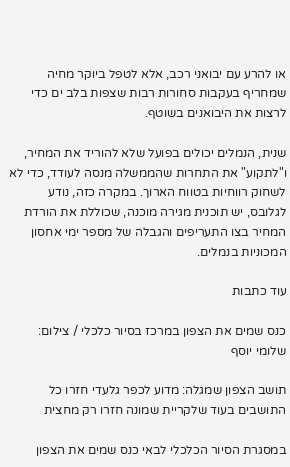או להרע עם יבואני רכב, אלא לטפל ביוקר מחיה שמחריף בעקבות סחורות רבות שצפות בלב ים כדי לרצות את היבואנים בשוטף.

שנית, הנמלים יכולים בפועל שלא להוריד את המחיר, ו"לתקוע" את התחרות שהממשלה מנסה לעודד, כדי לא לשחוק רווחיות בטווח הארוך. במקרה כזה, נודע לגלובס, יש תוכנית מגירה מוכנה, שכוללת את הורדת המחיר בצו התעריפים והגבלה של מספר ימי אחסון המכוניות בנמלים.

עוד כתבות

כנס שמים את הצפון במרכז בסיור כלכלי / צילום: שלומי יוסף

תושב הצפון שמגלה: מדוע לכפר גלעדי חזרו כל התושבים בעוד שלקריית שמונה חזרו רק מחצית

במסגרת הסיור הכלכלי לבאי כנס שמים את הצפון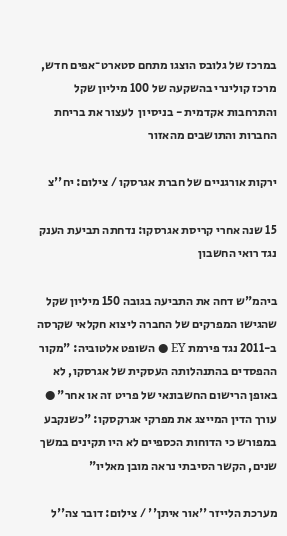במרכז של גלובס הוצגו מתחם סטארט־אפים חדש, מרכז קולינרי בהשקעה של 100 מיליון שקל והתרחבות אקדמית - בניסיון  לעצור את בריחת החברות והתושבים מהאזור

ירקות אורגניים של חברת אגרסקו / צילום: יח''צ

15 שנה אחרי קריסת אגרסקו: נדחתה תביעת הענק נגד רואי החשבון

ביהמ"ש דחה את התביעה בגובה 150 מיליון שקל שהגישו המפרקים של החברה ליצוא חקלאי שקרסה ב-2011 נגד פירמת EY ● השופט אלטוביה: "מקור ההפסדים בהתנהלותה העסקית של אגרסקו, לא באופן הרישום החשבונאי של פריט זה או אחר" ● עורך הדין המייצג את מפרקי אגרקסקו: "כשנקבע במפורש כי הדוחות הכספיים לא היו תקינים במשך שנים, הקשר הסיבתי נראה מובן מאליו"

מערכת הלייזר ''אור איתן'' / צילום: דובר צה''ל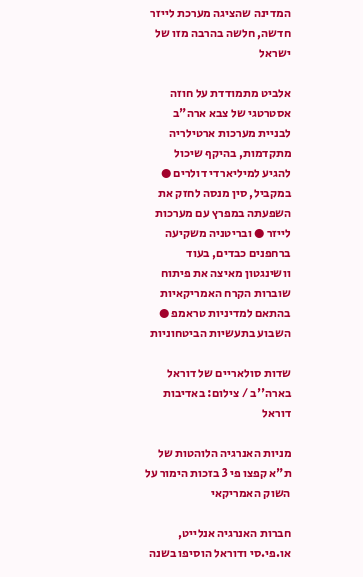המדינה שהציגה מערכת לייזר חדשה, חלשה בהרבה מזו של ישראל

אלביט מתמודדת על חוזה אסטרטגי של צבא ארה"ב לבניית מערכות ארטילריה מתקדמות, בהיקף שיכול להגיע למיליארדי דולרים ● במקביל, סין מנסה לחזק את השפעתה במפרץ עם מערכות לייזר ● ובריטניה משקיעה ברחפנים כבדים, בעוד וושינגטון מאיצה את פיתוח שוברות הקרח האמריקאיות בהתאם למדיניות טראמפ ● השבוע בתעשיות הביטחוניות

שדות סולאריים של דוראל בארה''ב / צילום: באדיבות דוראל

מניות האנרגיה הלוהטות של ת"א קפצו פי 3 בזכות הימור על השוק האמריקאי

חברות האנרגיה אנלייט, או.פי.סי ודוראל הוסיפו בשנה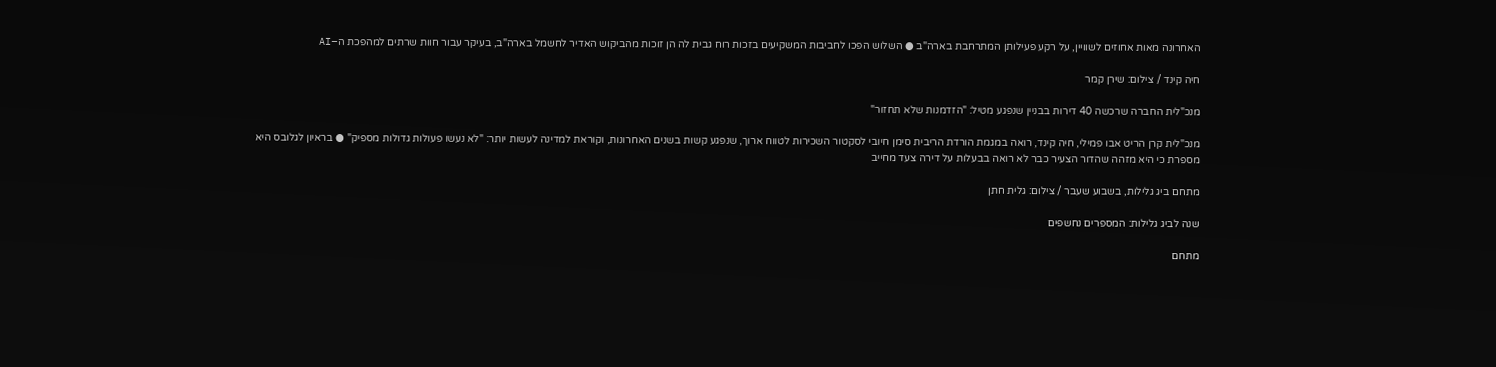האחרונה מאות אחוזים לשוויין, על רקע פעילותן המתרחבת בארה"ב ● השלוש הפכו לחביבות המשקיעים בזכות רוח גבית לה הן זוכות מהביקוש האדיר לחשמל בארה"ב, בעיקר עבור חוות שרתים למהפכת ה–AI

חיה קינד / צילום: שירן קמר

מנכ"לית החברה שרכשה 40 דירות בבניין שנפגע מטיל: "הזדמנות שלא תחזור"

מנכ"לית קרן הריט אבו פמילי, חיה קינד, רואה במגמת הורדת הריבית סימן חיובי לסקטור השכירות לטווח ארוך, שנפגע קשות בשנים האחרונות, וקוראת למדינה לעשות יותר: "לא נעשו פעולות גדולות מספיק" ● בראיון לגלובס היא מספרת כי היא מזהה שהדור הצעיר כבר לא רואה בבעלות על דירה צעד מחייב

מתחם ביג גלילות, בשבוע שעבר / צילום: גלית חתן

שנה לביג גלילות: המספרים נחשפים

מתחם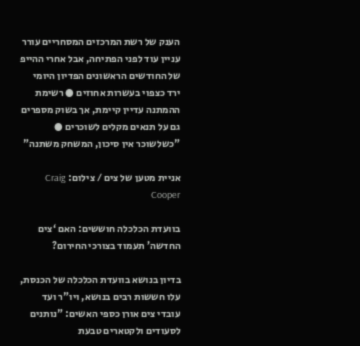הענק של רשת המרכזים המסחריים עורר עניין עוד לפני הפתיחה, אבל אחרי ההייפ של החודשים הראשונים הפדיון היומי ירד כצפוי בעשרות אחוזים ● רשימת ההמתנה עדיין קיימת, אך בשוק מספרים גם על תנאים מקלים לשוכרים ● "כשלשוכר אין סיכון, המשחק משתנה"

אניית מטען של צים / צילום: Craig Cooper

בוועדת הכלכלה חוששים: האם ‘צים החדשה’ תעמוד בצורכי החירום?

בדיון בנושא בוועדת הכלכלה של הכנסת, עלו חששות רבים בנושא, ויו"ר ועד עובדי צים אורן כספי האשים: "נותנים לסעודים ולקטארים טבעת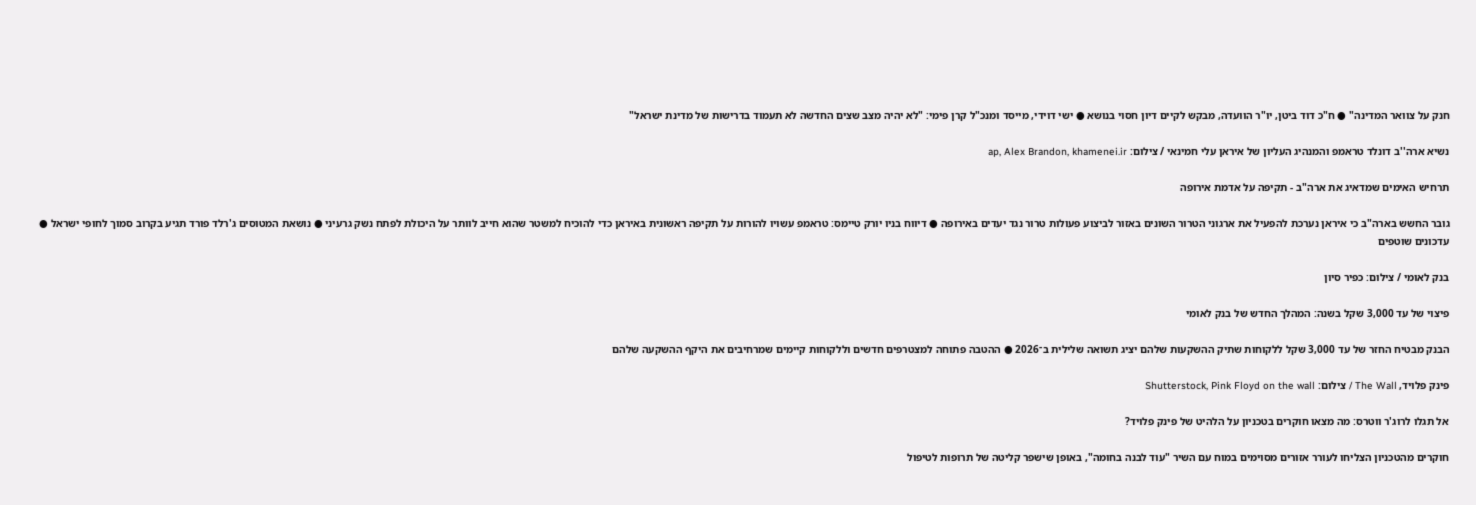חנק על צוואר המדינה" ● ח"כ דוד ביטן, יו"ר הוועדה, מבקש לקיים דיון חסוי בנושא ● ישי דוידי, מייסד ומנכ"ל קרן פימי: "לא יהיה מצב שצים החדשה לא תעמוד בדרישות של מדינת ישראל"

נשיא ארה''ב דונלד טראמפ והמנהיג העליון של איראן עלי חמינאי / צילום: ap, Alex Brandon, khamenei.ir

תרחיש האימים שמדאיג את ארה"ב - תקיפה על אדמת אירופה

גובר החשש בארה"ב כי איראן נערכת להפעיל את ארגוני הטרור השונים באזור לביצוע פעולות טרור נגד יעדים באירופה ● דיווח בניו יורק טיימס: טראמפ עשויו להורות על תקיפה ראשונית באיראן כדי להוכיח למשטר שהוא חייב לוותר על היכולת לפתח נשק גרעיני ● נושאת המטוסים ג'רלד פורד תגיע בקרוב סמוך לחופי ישראל ● עדכונים שוטפים

בנק לאומי / צילום: כפיר סיון

פיצוי של עד 3,000 שקל בשנה: המהלך החדש של בנק לאומי

הבנק מבטיח החזר של עד 3,000 שקל ללקוחות שתיק ההשקעות שלהם יציג תשואה שלילית ב־2026 ● ההטבה פתוחה למצטרפים חדשים וללקוחות קיימים שמרחיבים את היקף ההשקעה שלהם

פינק פלויד, The Wall / צילום: Shutterstock, Pink Floyd on the wall

אל תגלו לרוג'ר ווטרס: מה מצאו חוקרים בטכניון על הלהיט של פינק פלויד?

חוקרים מהטכניון הצליחו לעורר אזורים מסוימים במוח עם השיר "עוד לבנה בחומה", באופן שישפר קליטה של תרופות לטיפול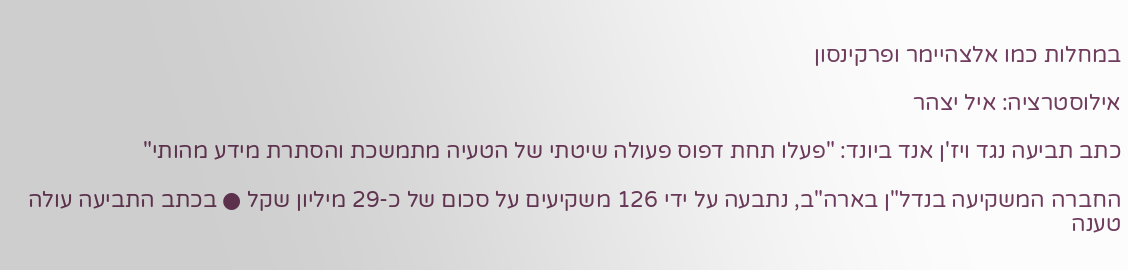במחלות כמו אלצהיימר ופרקינסון

אילוסטרציה: איל יצהר

כתב תביעה נגד ויז'ן אנד ביונד: "פעלו תחת דפוס פעולה שיטתי של הטעיה מתמשכת והסתרת מידע מהותי"

החברה המשקיעה בנדל"ן בארה"ב, נתבעה על ידי 126 משקיעים על סכום של כ-29 מיליון שקל ● בכתב התביעה עולה טענה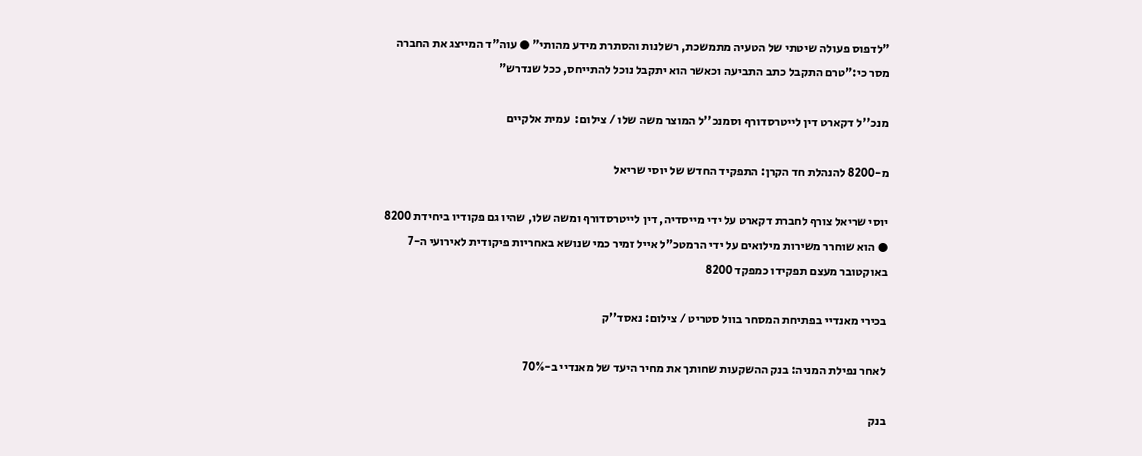"לדפוס פעולה שיטתי של הטעיה מתמשכת, רשלנות והסתרת מידע מהותי" ● עוה"ד המייצג את החברה מסר כי:"טרם התקבל כתב התביעה וכאשר הוא יתקבל נוכל להתייחס, ככל שנדרש"

מנכ''ל דקארט דין לייטרסדורף וסמנכ''ל המוצר משה שלו / צילום:  עמית אלקיים

מ-8200 להנהלת חד הקרן: התפקיד החדש של יוסי שריאל

יוסי שריאל צורף לחברת דקארט על ידי מייסדיה, דין לייטרסדורף ומשה שלו, שהיו גם פקודיו ביחידת 8200 ● הוא שוחרר משירות מילואים על ידי הרמטכ"ל אייל זמיר כמי שנושא באחריות פיקודית לאירועי ה-7 באוקטובר מעצם תפקידו כמפקד 8200

בכירי מאנדיי בפתיחת המסחר בוול סטריט / צילום: נאסד''ק

לאחר נפילת המניה: בנק ההשקעות שחותך את מחיר היעד של מאנדיי ב-70%

בנק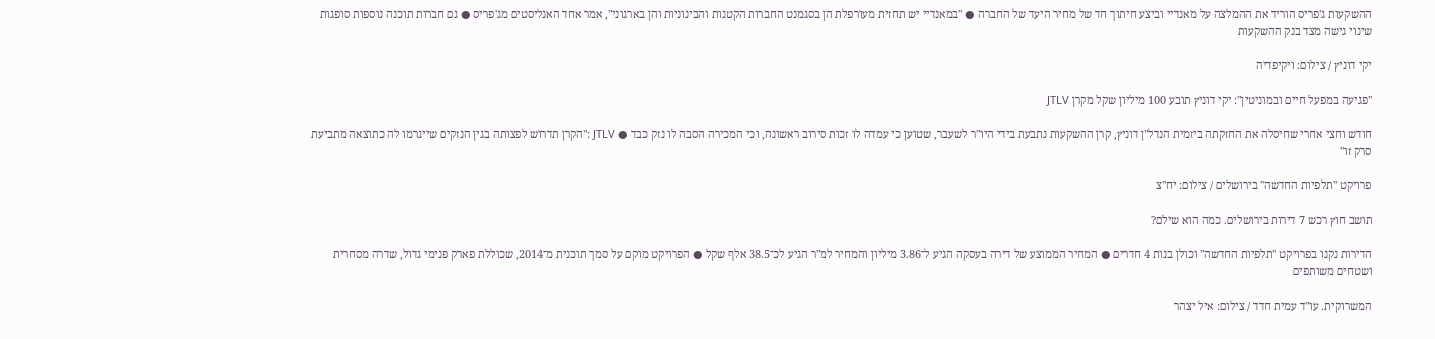ההשקעות ג'פריס הוריד את ההמלצה על מאנדיי וביצע חיתוך חד של מחיר היעד של החברה ● "במאנדיי יש תחזית מעורפלת הן בסגמנט החברות הקטנות והבינוניות והן בארגוני", אמר אחד האנליסטים מג'פריס ● גם חברות תוכנה נוספות סופגות שינוי גישה מצד בנק ההשקעות

יקי דוניץ / צילום: ויקיפדיה

"פגיעה במפעל חיים ובמוניטין": יקי דוניץ תובע 100 מיליון שקל מקרן JTLV

חודש וחצי אחרי שחיסלה את החזקתה ביזמית הנדל"ן דוניץ, קרן ההשקעות נתבעת בידי היו"ר לשעבר, שטוען כי עמדה לו זכות סירוב ראשונה, וכי המכירה הסבה לו נזק כבד ● JTLV :"הקרן תדרוש לפצותה בגין הנזקים שייגרמו לה כתוצאה מתביעת סרק זו"

פרויקט ''תלפיות החדשה'' בירושלים / צילום: יח''צ

תושב חוץ רכש 7 דירות בירושלים. כמה הוא שילם?

הדירות נקנו בפרויקט "תלפיות החדשה" וכולן בנות 4 חדרים ● המחיר הממוצע של דירה בעסקה הגיע ל־3.86 מיליון והמחיר למ"ר הגיע לכ־38.5 אלף שקל ● הפרויקט מוקם על סמך תוכנית מ־2014, שכוללת פארק פנימי גדול, שדרה מסחרית ושטחים משותפים

המשרוקית. עו''ד עמית חדד / צילום: איל יצהר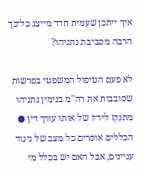איך ייתכן שעמית חדד מייצג כל־כך הרבה מסביבת נתניהו?

לא פעם הטיפול המשפטי בפרשות שסובבות את רה"מ בנימין נתניהו מתנקז לידיו של אותו עורך דין ● הכללים אוסרים כל מצב של ניגוד עניינים, אבל האם יש בכלל מי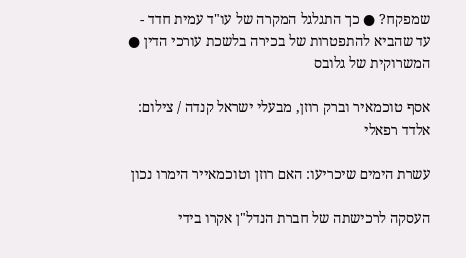שמפקח? ● כך התגלגל המקרה של עו"ד עמית חדד - עד שהביא להתפטרות של בכירה בלשכת עורכי הדין ● המשרוקית של גלובס

אסף טוכמאיר וברק רוזן, מבעלי ישראל קנדה / צילום: אלדד רפאלי

עשרת הימים שיכריעו: האם רוזן וטוכמאייר הימרו נכון

העסקה לרכישתה של חברת הנדל"ן אקרו בידי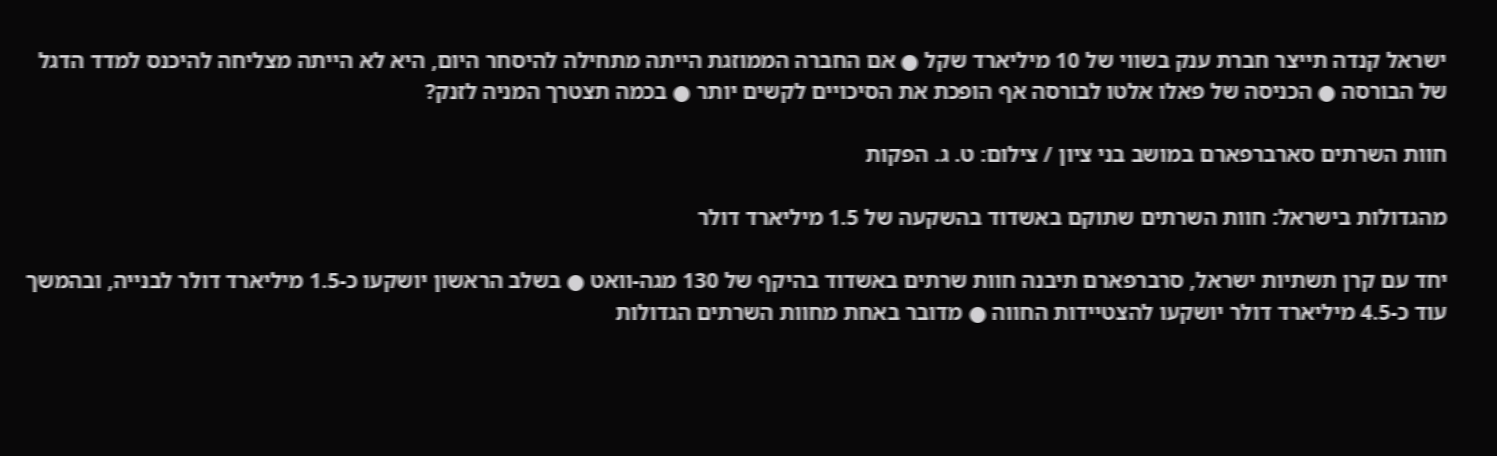ישראל קנדה תייצר חברת ענק בשווי של 10 מיליארד שקל ● אם החברה הממוזגת הייתה מתחילה להיסחר היום, היא לא הייתה מצליחה להיכנס למדד הדגל של הבורסה ● הכניסה של פאלו אלטו לבורסה אף הופכת את הסיכויים לקשים יותר ● בכמה תצטרך המניה לזנק?

חוות השרתים סארברפארם במושב בני ציון / צילום: ט. ג. הפקות

מהגדולות בישראל: חוות השרתים שתוקם באשדוד בהשקעה של 1.5 מיליארד דולר

יחד עם קרן תשתיות ישראל, סרברפארם תיבנה חוות שרתים באשדוד בהיקף של 130 מגה-וואט ● בשלב הראשון יושקעו כ-1.5 מיליארד דולר לבנייה, ובהמשך עוד כ-4.5 מיליארד דולר יושקעו להצטיידות החווה ● מדובר באחת מחוות השרתים הגדולות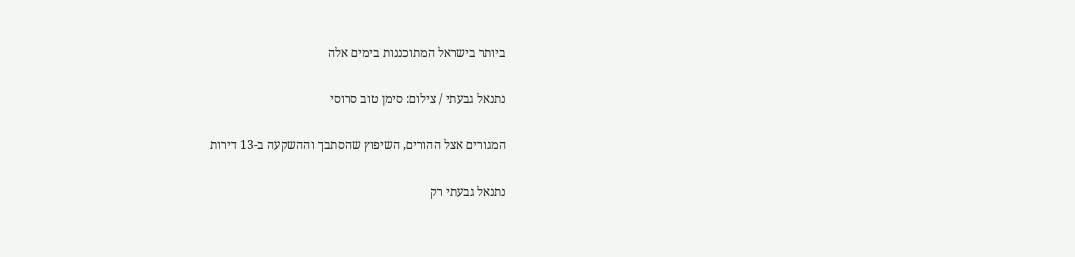ביותר בישראל המתוכננות בימים אלה

נתנאל גבעתי / צילום: סימן טוב סרוסי

המגורים אצל ההורים, השיפוץ שהסתבך וההשקעה ב-13 דירות

נתנאל גבעתי רק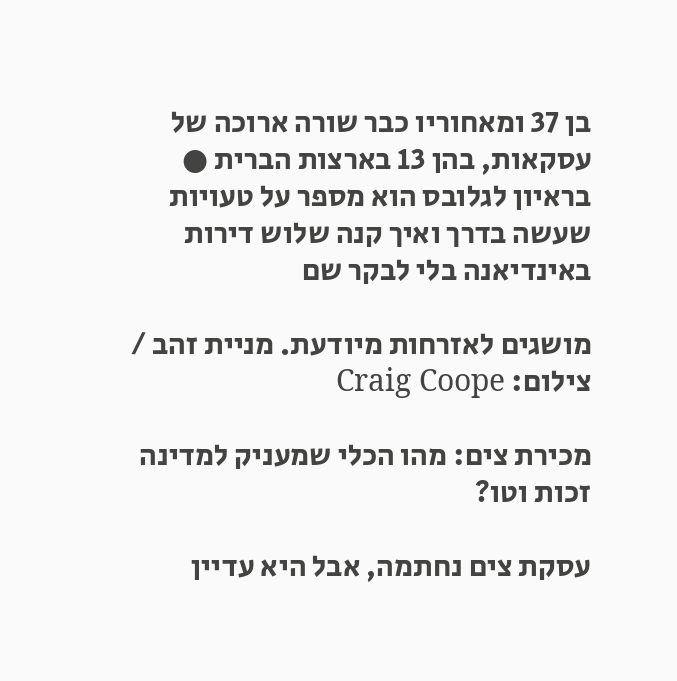בן 37 ומאחוריו כבר שורה ארוכה של עסקאות, בהן 13 בארצות הברית ● בראיון לגלובס הוא מספר על טעויות שעשה בדרך ואיך קנה שלוש דירות באינדיאנה בלי לבקר שם

מושגים לאזרחות מיודעת. מניית זהב / צילום: Craig Coope

מכירת צים: מהו הכלי שמעניק למדינה זכות וטו?

עסקת צים נחתמה, אבל היא עדיין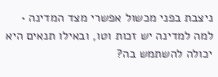ניצבת בפני מכשול אפשרי מצד המדינה • למה למדינה יש זכות וטו, ובאילו תנאים היא יכולה להשתמש בה?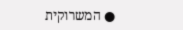● המשרוקית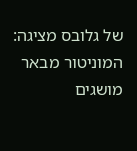של גלובס מציגה: המוניטור מבאר מושגים